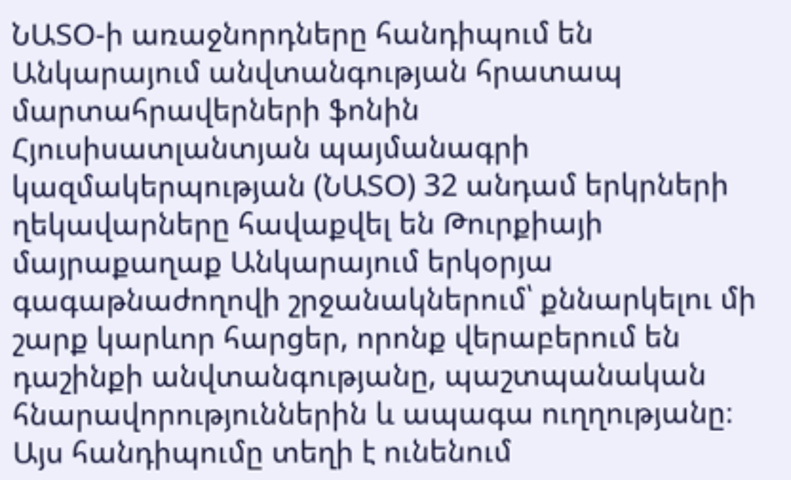ՆԱՏՕ-ի առաջնորդները հանդիպում են Անկարայում անվտանգության հրատապ մարտահրավերների ֆոնին
Հյուսիսատլանտյան պայմանագրի կազմակերպության (ՆԱՏՕ) 32 անդամ երկրների ղեկավարները հավաքվել են Թուրքիայի մայրաքաղաք Անկարայում երկօրյա գագաթնաժողովի շրջանակներում՝ քննարկելու մի շարք կարևոր հարցեր, որոնք վերաբերում են դաշինքի անվտանգությանը, պաշտպանական հնարավորություններին և ապագա ուղղությանը։ Այս հանդիպումը տեղի է ունենում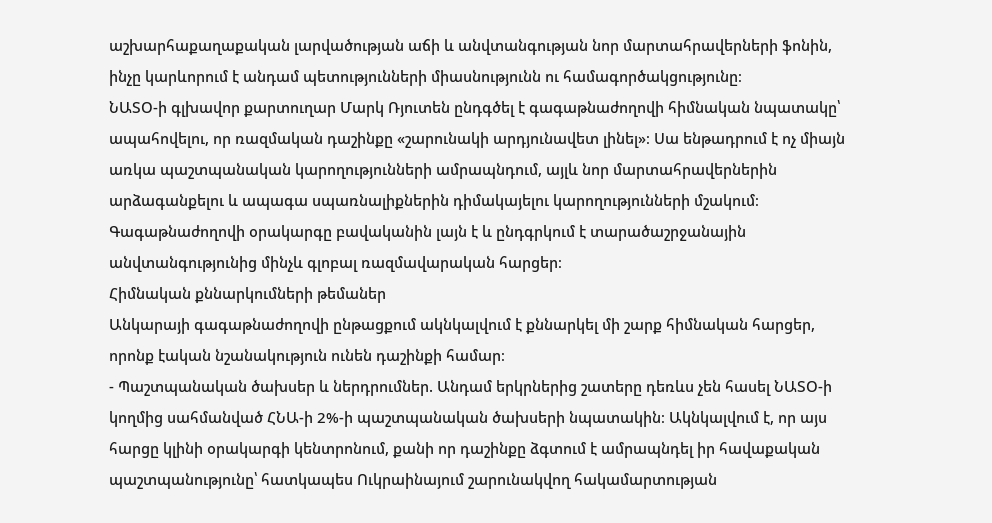աշխարհաքաղաքական լարվածության աճի և անվտանգության նոր մարտահրավերների ֆոնին, ինչը կարևորում է անդամ պետությունների միասնությունն ու համագործակցությունը։
ՆԱՏՕ-ի գլխավոր քարտուղար Մարկ Ռյուտեն ընդգծել է գագաթնաժողովի հիմնական նպատակը՝ ապահովելու, որ ռազմական դաշինքը «շարունակի արդյունավետ լինել»։ Սա ենթադրում է ոչ միայն առկա պաշտպանական կարողությունների ամրապնդում, այլև նոր մարտահրավերներին արձագանքելու և ապագա սպառնալիքներին դիմակայելու կարողությունների մշակում։ Գագաթնաժողովի օրակարգը բավականին լայն է և ընդգրկում է տարածաշրջանային անվտանգությունից մինչև գլոբալ ռազմավարական հարցեր։
Հիմնական քննարկումների թեմաներ
Անկարայի գագաթնաժողովի ընթացքում ակնկալվում է քննարկել մի շարք հիմնական հարցեր, որոնք էական նշանակություն ունեն դաշինքի համար։
- Պաշտպանական ծախսեր և ներդրումներ. Անդամ երկրներից շատերը դեռևս չեն հասել ՆԱՏՕ-ի կողմից սահմանված ՀՆԱ-ի 2%-ի պաշտպանական ծախսերի նպատակին։ Ակնկալվում է, որ այս հարցը կլինի օրակարգի կենտրոնում, քանի որ դաշինքը ձգտում է ամրապնդել իր հավաքական պաշտպանությունը՝ հատկապես Ուկրաինայում շարունակվող հակամարտության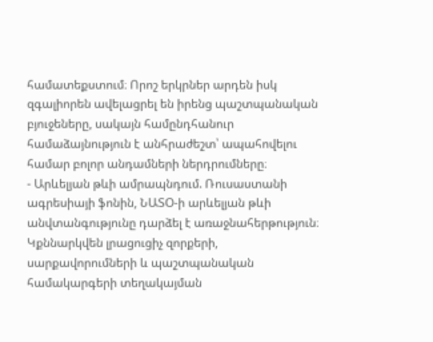համատեքստում։ Որոշ երկրներ արդեն իսկ զգալիորեն ավելացրել են իրենց պաշտպանական բյուջեները, սակայն համընդհանուր համաձայնություն է անհրաժեշտ՝ ապահովելու համար բոլոր անդամների ներդրումները։
- Արևելյան թևի ամրապնդում. Ռուսաստանի ագրեսիայի ֆոնին, ՆԱՏՕ-ի արևելյան թևի անվտանգությունը դարձել է առաջնահերթություն։ Կքննարկվեն լրացուցիչ զորքերի, սարքավորումների և պաշտպանական համակարգերի տեղակայման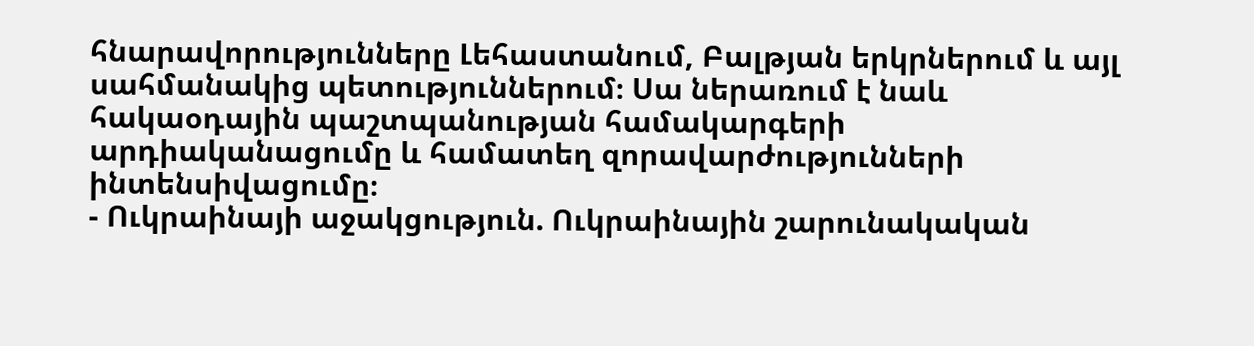հնարավորությունները Լեհաստանում, Բալթյան երկրներում և այլ սահմանակից պետություններում։ Սա ներառում է նաև հակաօդային պաշտպանության համակարգերի արդիականացումը և համատեղ զորավարժությունների ինտենսիվացումը։
- Ուկրաինայի աջակցություն. Ուկրաինային շարունակական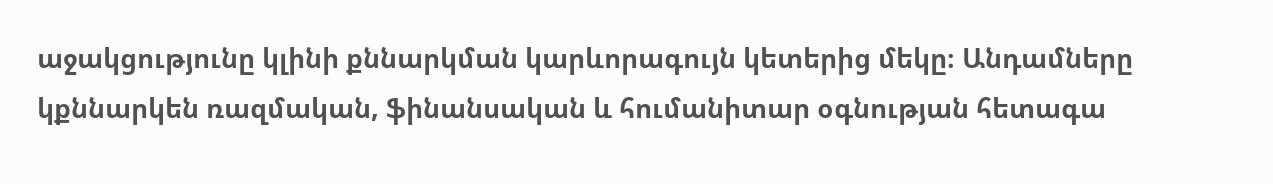աջակցությունը կլինի քննարկման կարևորագույն կետերից մեկը։ Անդամները կքննարկեն ռազմական, ֆինանսական և հումանիտար օգնության հետագա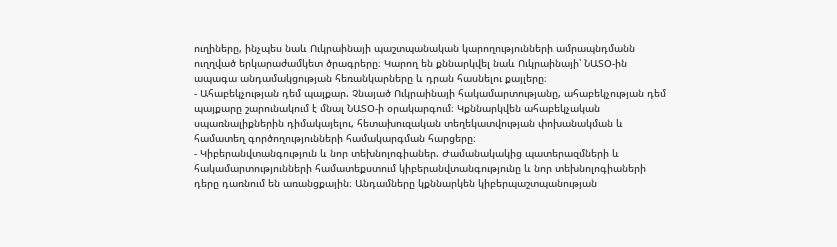ուղիները, ինչպես նաև Ուկրաինայի պաշտպանական կարողությունների ամրապնդմանն ուղղված երկարաժամկետ ծրագրերը։ Կարող են քննարկվել նաև Ուկրաինայի՝ ՆԱՏՕ-ին ապագա անդամակցության հեռանկարները և դրան հասնելու քայլերը։
- Ահաբեկչության դեմ պայքար. Չնայած Ուկրաինայի հակամարտությանը, ահաբեկչության դեմ պայքարը շարունակում է մնալ ՆԱՏՕ-ի օրակարգում։ Կքննարկվեն ահաբեկչական սպառնալիքներին դիմակայելու, հետախուզական տեղեկատվության փոխանակման և համատեղ գործողությունների համակարգման հարցերը։
- Կիբերանվտանգություն և նոր տեխնոլոգիաներ. Ժամանակակից պատերազմների և հակամարտությունների համատեքստում կիբերանվտանգությունը և նոր տեխնոլոգիաների դերը դառնում են առանցքային։ Անդամները կքննարկեն կիբերպաշտպանության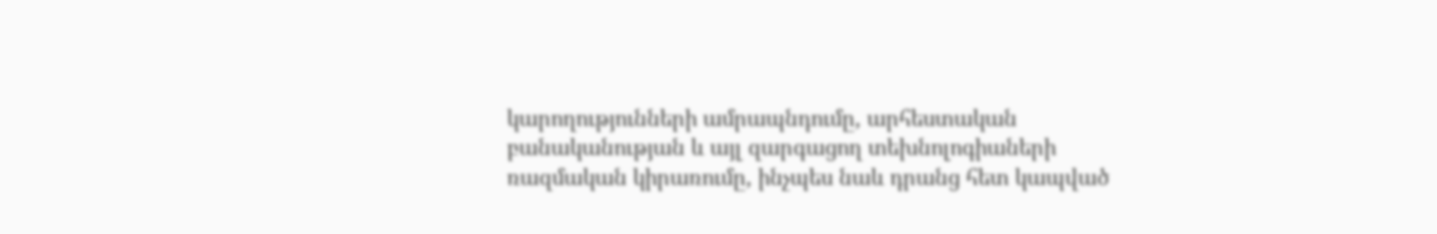կարողությունների ամրապնդումը, արհեստական բանականության և այլ զարգացող տեխնոլոգիաների ռազմական կիրառումը, ինչպես նաև դրանց հետ կապված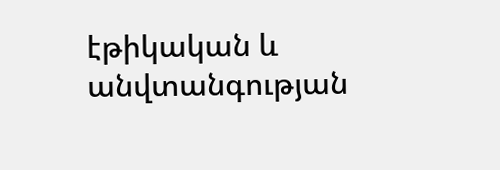էթիկական և անվտանգության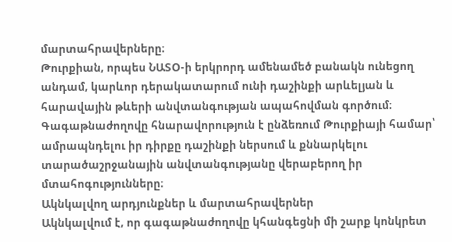մարտահրավերները։
Թուրքիան, որպես ՆԱՏՕ-ի երկրորդ ամենամեծ բանակն ունեցող անդամ, կարևոր դերակատարում ունի դաշինքի արևելյան և հարավային թևերի անվտանգության ապահովման գործում։ Գագաթնաժողովը հնարավորություն է ընձեռում Թուրքիայի համար՝ ամրապնդելու իր դիրքը դաշինքի ներսում և քննարկելու տարածաշրջանային անվտանգությանը վերաբերող իր մտահոգությունները։
Ակնկալվող արդյունքներ և մարտահրավերներ
Ակնկալվում է, որ գագաթնաժողովը կհանգեցնի մի շարք կոնկրետ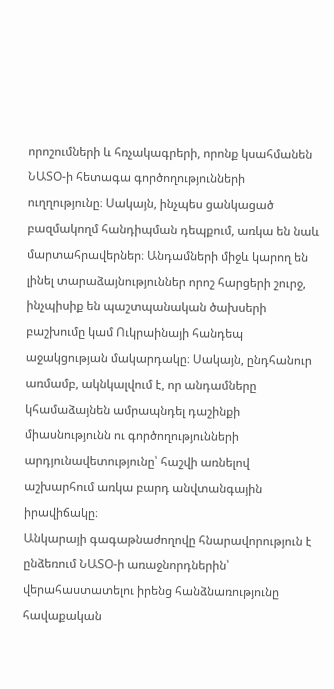որոշումների և հռչակագրերի, որոնք կսահմանեն ՆԱՏՕ-ի հետագա գործողությունների ուղղությունը։ Սակայն, ինչպես ցանկացած բազմակողմ հանդիպման դեպքում, առկա են նաև մարտահրավերներ։ Անդամների միջև կարող են լինել տարաձայնություններ որոշ հարցերի շուրջ, ինչպիսիք են պաշտպանական ծախսերի բաշխումը կամ Ուկրաինայի հանդեպ աջակցության մակարդակը։ Սակայն, ընդհանուր առմամբ, ակնկալվում է, որ անդամները կհամաձայնեն ամրապնդել դաշինքի միասնությունն ու գործողությունների արդյունավետությունը՝ հաշվի առնելով աշխարհում առկա բարդ անվտանգային իրավիճակը։
Անկարայի գագաթնաժողովը հնարավորություն է ընձեռում ՆԱՏՕ-ի առաջնորդներին՝ վերահաստատելու իրենց հանձնառությունը հավաքական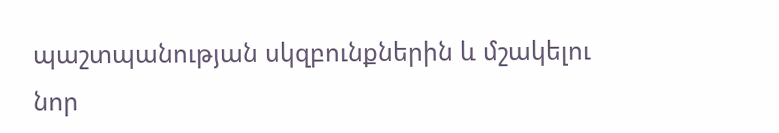պաշտպանության սկզբունքներին և մշակելու նոր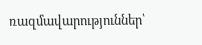ռազմավարություններ՝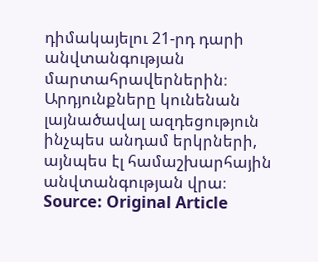դիմակայելու 21-րդ դարի անվտանգության մարտահրավերներին։ Արդյունքները կունենան լայնածավալ ազդեցություն ինչպես անդամ երկրների, այնպես էլ համաշխարհային անվտանգության վրա։
Source: Original Article